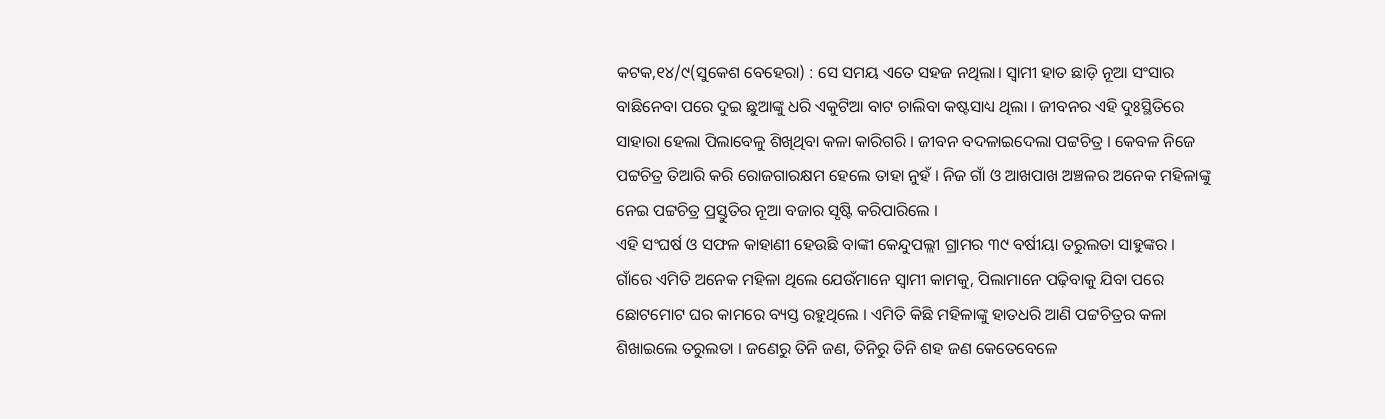କଟକ,୧୪/୯(ସୁକେଶ ବେହେରା) : ସେ ସମୟ ଏତେ ସହଜ ନଥିଲା। ସ୍ୱାମୀ ହାତ ଛାଡ଼ି ନୂଆ ସଂସାର ବାଛିନେବା ପରେ ଦୁଇ ଛୁଆଙ୍କୁ ଧରି ଏକୁଟିଆ ବାଟ ଚାଲିବା କଷ୍ଟସାଧ୍ୟ ଥିଲା । ଜୀବନର ଏହି ଦୁଃସ୍ଥିତିରେ ସାହାରା ହେଲା ପିଲାବେଳୁ ଶିଖିଥିବା କଳା କାରିଗରି । ଜୀବନ ବଦଳାଇଦେଲା ପଟ୍ଟଚିତ୍ର । କେବଳ ନିଜେ ପଟ୍ଟଚିତ୍ର ତିଆରି କରି ରୋଜଗାରକ୍ଷମ ହେଲେ ତାହା ନୁହଁ । ନିଜ ଗାଁ ଓ ଆଖପାଖ ଅଞ୍ଚଳର ଅନେକ ମହିଳାଙ୍କୁ ନେଇ ପଟ୍ଟଚିତ୍ର ପ୍ରସ୍ତୁତିର ନୂଆ ବଜାର ସୃଷ୍ଟି କରିପାରିଲେ ।
ଏହି ସଂଘର୍ଷ ଓ ସଫଳ କାହାଣୀ ହେଉଛି ବାଙ୍କୀ କେନ୍ଦୁପଲ୍ଲୀ ଗ୍ରାମର ୩୯ ବର୍ଷୀୟା ତରୁଲତା ସାହୁଙ୍କର । ଗାଁରେ ଏମିତି ଅନେକ ମହିଳା ଥିଲେ ଯେଉଁମାନେ ସ୍ୱାମୀ କାମକୁ, ପିଲାମାନେ ପଢ଼ିବାକୁ ଯିବା ପରେ ଛୋଟମୋଟ ଘର କାମରେ ବ୍ୟସ୍ତ ରହୁଥିଲେ । ଏମିତି କିଛି ମହିଳାଙ୍କୁ ହାତଧରି ଆଣି ପଟ୍ଟଚିତ୍ରର କଳା ଶିଖାଇଲେ ତରୁଲତା । ଜଣେରୁ ତିନି ଜଣ, ତିନିରୁ ତିନି ଶହ ଜଣ କେତେବେଳେ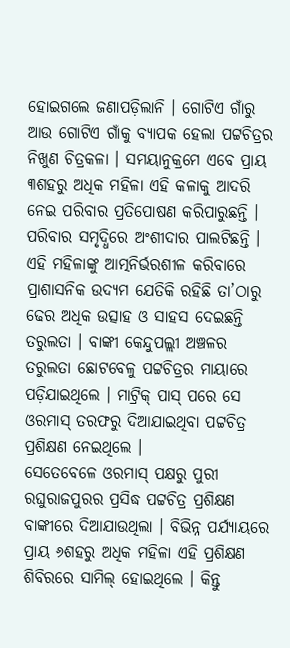ହୋଇଗଲେ ଜଣାପଡ଼ିଲାନି । ଗୋଟିଏ ଗାଁରୁ ଆଉ ଗୋଟିଏ ଗାଁକୁ ବ୍ୟାପକ ହେଲା ପଟ୍ଟଚିତ୍ରର ନିଖୁଣ ଚିତ୍ରକଳା । ସମୟାନୁକ୍ରମେ ଏବେ ପ୍ରାୟ ୩ଶହରୁ ଅଧିକ ମହିଳା ଏହି କଳାକୁ ଆଦରି ନେଇ ପରିବାର ପ୍ରତିପୋଷଣ କରିପାରୁଛନ୍ତି । ପରିବାର ସମୃଦ୍ଧିରେ ଅଂଶୀଦାର ପାଲଟିଛନ୍ତି । ଏହି ମହିଳାଙ୍କୁ ଆତ୍ମନିର୍ଭରଶୀଳ କରିବାରେ ପ୍ରାଶାସନିକ ଉଦ୍ୟମ ଯେତିକି ରହିଛି ତା’ଠାରୁ ଢେର ଅଧିକ ଉତ୍ସାହ ଓ ସାହସ ଦେଇଛନ୍ତି ତରୁଲତା । ବାଙ୍କୀ କେନ୍ଦୁପଲ୍ଲୀ ଅଞ୍ଚଳର ତରୁଲତା ଛୋଟବେଳୁ ପଟ୍ଟଚିତ୍ରର ମାୟାରେ ପଡ଼ିଯାଇଥିଲେ । ମାଟ୍ରିକ୍ ପାସ୍ ପରେ ସେ ଓରମାସ୍ ତରଫରୁ ଦିଆଯାଇଥିବା ପଟ୍ଟଚିତ୍ର ପ୍ରଶିକ୍ଷଣ ନେଇଥିଲେ ।
ସେତେବେଳେ ଓରମାସ୍ ପକ୍ଷରୁ ପୁରୀ ରଘୁରାଜପୁରର ପ୍ରସିଦ୍ଧ ପଟ୍ଟଚିତ୍ର ପ୍ରଶିକ୍ଷଣ ବାଙ୍କୀରେ ଦିଆଯାଉଥିଲା । ବିଭିନ୍ନ ପର୍ଯ୍ୟାୟରେ ପ୍ରାୟ ୬ଶହରୁ ଅଧିକ ମହିଳା ଏହି ପ୍ରଶିକ୍ଷଣ ଶିବିରରେ ସାମିଲ୍ ହୋଇଥିଲେ । କିନ୍ତୁ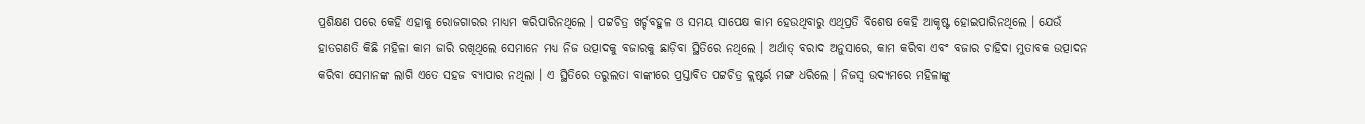ପ୍ରଶିକ୍ଷଣ ପରେ କେହି ଏହାକୁ ରୋଜଗାରର ମାଧ୍ୟମ କରିପାରିନଥିଲେ । ପଟ୍ଟଚିତ୍ର ଖର୍ଚ୍ଚବହୁଳ ଓ ସମୟ ସାପେକ୍ଷ କାମ ହେଉଥିବାରୁ ଏଥିପ୍ରତି ବିଶେଷ କେହି ଆକୃଷ୍ଟ ହୋଇପାରିନଥିଲେ । ଯେଉଁ ହାତଗଣତି କିଛି ମହିଳା କାମ ଜାରି ରଖିଥିଲେ ସେମାନେ ମଧ୍ୟ ନିଜ ଉତ୍ପାଦକୁ ବଜାରକୁ ଛାଡ଼ିବା ସ୍ଥିତିରେ ନଥିଲେ । ଅର୍ଥାତ୍ ବରାଦ ଅନୁସାରେ, କାମ କରିବା ଏବଂ ବଜାର ଚାହିଦା ମୁତାବକ ଉତ୍ପାଦନ କରିବା ସେମାନଙ୍କ ଲାଗି ଏତେ ସହଜ ବ୍ୟାପାର ନଥିଲା । ଏ ସ୍ଥିତିରେ ତରୁଲତା ବାଙ୍କୀରେ ପ୍ରସ୍ତାବିତ ପଟ୍ଟଚିତ୍ର କ୍ଲଷ୍ଟର୍ର ମଙ୍ଗ ଧରିଲେ । ନିଜସ୍ୱ ଉଦ୍ୟମରେ ମହିଳାଙ୍କୁ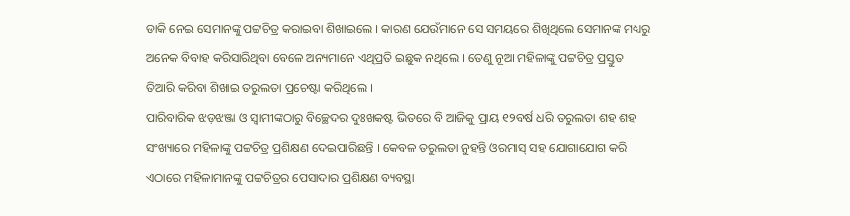ଡାକି ନେଇ ସେମାନଙ୍କୁ ପଟ୍ଟଚିତ୍ର କରାଇବା ଶିଖାଇଲେ । କାରଣ ଯେଉଁମାନେ ସେ ସମୟରେ ଶିଖିଥିଲେ ସେମାନଙ୍କ ମଧ୍ୟରୁ ଅନେକ ବିବାହ କରିସାରିଥିବା ବେଳେ ଅନ୍ୟମାନେ ଏଥିପ୍ରତି ଇଛୁକ ନଥିଲେ । ତେଣୁ ନୂଆ ମହିଳାଙ୍କୁ ପଟ୍ଟଚିତ୍ର ପ୍ରସ୍ତୁତ ତିଆରି କରିବା ଶିଖାଇ ତରୁଲତା ପ୍ରଚେଷ୍ଟା କରିଥିଲେ ।
ପାରିବାରିକ ଝଡ଼ଝଞ୍ଜା ଓ ସ୍ୱାମୀଙ୍କଠାରୁ ବିଚ୍ଛେଦର ଦୁଃଖକଷ୍ଟ ଭିତରେ ବି ଆଜିକୁ ପ୍ରାୟ ୧୨ବର୍ଷ ଧରି ତରୁଲତା ଶହ ଶହ ସଂଖ୍ୟାରେ ମହିଳାଙ୍କୁ ପଟ୍ଟଚିତ୍ର ପ୍ରଶିକ୍ଷଣ ଦେଇପାରିଛନ୍ତି । କେବଳ ତରୁଲତା ନୁହନ୍ତି ଓରମାସ୍ ସହ ଯୋଗାଯୋଗ କରି ଏଠାରେ ମହିଳାମାନଙ୍କୁ ପଟ୍ଟଚିତ୍ରର ପେସାଦାର ପ୍ରଶିକ୍ଷଣ ବ୍ୟବସ୍ଥା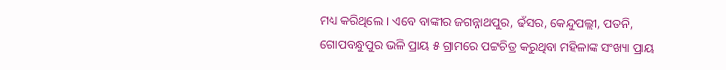ମଧ୍ୟ କରିଥିଲେ । ଏବେ ବାଙ୍କୀର ଜଗନ୍ନାଥପୁର, ଢଁସର, କେନ୍ଦୁପଲ୍ଲୀ, ପତନି, ଗୋପବନ୍ଧୁପୁର ଭଳି ପ୍ରାୟ ୫ ଗ୍ରାମରେ ପଟ୍ଟଚିତ୍ର କରୁଥିବା ମହିଳାଙ୍କ ସଂଖ୍ୟା ପ୍ରାୟ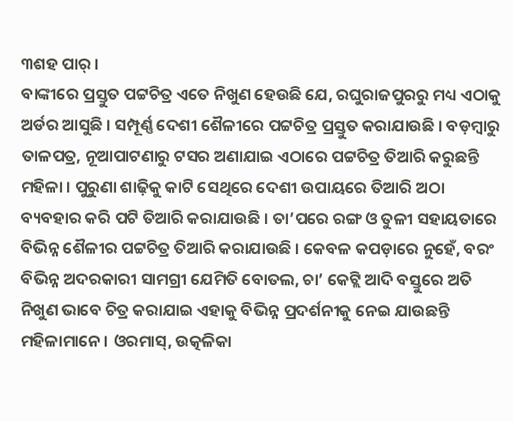୩ଶହ ପାର୍ ।
ବାଙ୍କୀରେ ପ୍ରସ୍ତୁତ ପଟ୍ଟଚିତ୍ର ଏତେ ନିଖୁଣ ହେଉଛି ଯେ, ରଘୁରାଜପୁରରୁ ମଧ୍ୟ ଏଠାକୁ ଅର୍ଡର ଆସୁଛି । ସମ୍ପୂର୍ଣ୍ଣ ଦେଶୀ ଶୈଳୀରେ ପଟ୍ଟଚିତ୍ର ପ୍ରସ୍ତୁତ କରାଯାଉଛି । ବଡ଼ମ୍ବାରୁ ତାଳପତ୍ର, ନୂଆପାଟଣାରୁ ଟସର ଅଣାଯାଇ ଏଠାରେ ପଟ୍ଟଚିତ୍ର ତିଆରି କରୁଛନ୍ତି ମହିଳା । ପୁରୁଣା ଶାଢ଼ିକୁ କାଟି ସେଥିରେ ଦେଶୀ ଉପାୟରେ ତିଆରି ଅଠା ବ୍ୟବହାର କରି ପଟି ତିଆରି କରାଯାଉଛି । ତା’ପରେ ରଙ୍ଗ ଓ ତୁଳୀ ସହାୟତାରେ ବିଭିନ୍ନ ଶୈଳୀର ପଟ୍ଟଚିତ୍ର ତିଆରି କରାଯାଉଛି । କେବଳ କପଡ଼ାରେ ନୁହେଁ, ବରଂ ବିଭିନ୍ନ ଅଦରକାରୀ ସାମଗ୍ରୀ ଯେମିତି ବୋତଲ, ଚା’ କେଟ୍ଲି ଆଦି ବସ୍ତୁରେ ଅତି ନିଖୁଣ ଭାବେ ଚିତ୍ର କରାଯାଇ ଏହାକୁ ବିଭିନ୍ନ ପ୍ରଦର୍ଶନୀକୁ ନେଇ ଯାଉଛନ୍ତି ମହିଳାମାନେ । ଓରମାସ୍, ଉତ୍କଳିକା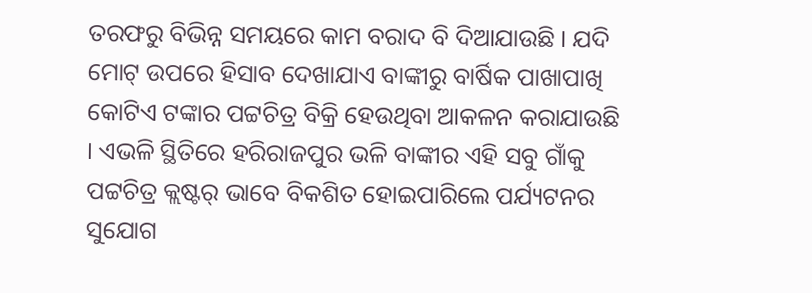ତରଫରୁ ବିଭିନ୍ନ ସମୟରେ କାମ ବରାଦ ବି ଦିଆଯାଉଛି । ଯଦି ମୋଟ୍ ଉପରେ ହିସାବ ଦେଖାଯାଏ ବାଙ୍କୀରୁ ବାର୍ଷିକ ପାଖାପାଖି କୋଟିଏ ଟଙ୍କାର ପଟ୍ଟଚିତ୍ର ବିକ୍ରି ହେଉଥିବା ଆକଳନ କରାଯାଉଛି । ଏଭଳି ସ୍ଥିତିରେ ହରିରାଜପୁର ଭଳି ବାଙ୍କୀର ଏହି ସବୁ ଗାଁକୁ ପଟ୍ଟଚିତ୍ର କ୍ଲଷ୍ଟର୍ ଭାବେ ବିକଶିତ ହୋଇପାରିଲେ ପର୍ଯ୍ୟଟନର ସୁଯୋଗ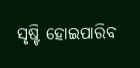ସୃଷ୍ଟି ହୋଇପାରିବ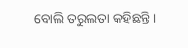ବୋଲି ତରୁଲତା କହିଛନ୍ତି ।